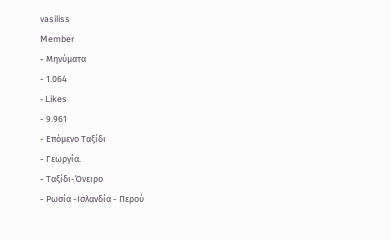vasiliss
Member
- Μηνύματα
- 1.064
- Likes
- 9.961
- Επόμενο Ταξίδι
- Γεωργία.
- Ταξίδι-Όνειρο
- Ρωσία -Ισλανδία - Περού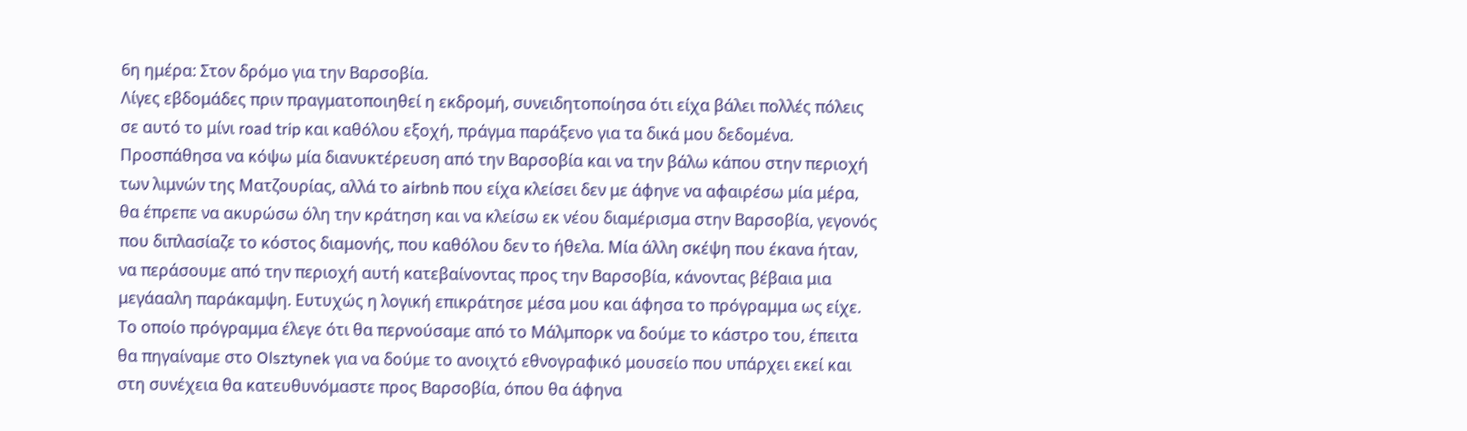6η ημέρα: Στον δρόμο για την Βαρσοβία.
Λίγες εβδομάδες πριν πραγματοποιηθεί η εκδρομή, συνειδητοποίησα ότι είχα βάλει πολλές πόλεις σε αυτό το μίνι road trip και καθόλου εξοχή, πράγμα παράξενο για τα δικά μου δεδομένα. Προσπάθησα να κόψω μία διανυκτέρευση από την Βαρσοβία και να την βάλω κάπου στην περιοχή των λιμνών της Ματζουρίας, αλλά το airbnb που είχα κλείσει δεν με άφηνε να αφαιρέσω μία μέρα, θα έπρεπε να ακυρώσω όλη την κράτηση και να κλείσω εκ νέου διαμέρισμα στην Βαρσοβία, γεγονός που διπλασίαζε το κόστος διαμονής, που καθόλου δεν το ήθελα. Μία άλλη σκέψη που έκανα ήταν, να περάσουμε από την περιοχή αυτή κατεβαίνοντας προς την Βαρσοβία, κάνοντας βέβαια μια μεγάααλη παράκαμψη. Ευτυχώς η λογική επικράτησε μέσα μου και άφησα το πρόγραμμα ως είχε.
Το οποίο πρόγραμμα έλεγε ότι θα περνούσαμε από το Μάλμπορκ να δούμε το κάστρο του, έπειτα θα πηγαίναμε στο Olsztynek για να δούμε το ανοιχτό εθνογραφικό μουσείο που υπάρχει εκεί και στη συνέχεια θα κατευθυνόμαστε προς Βαρσοβία, όπου θα άφηνα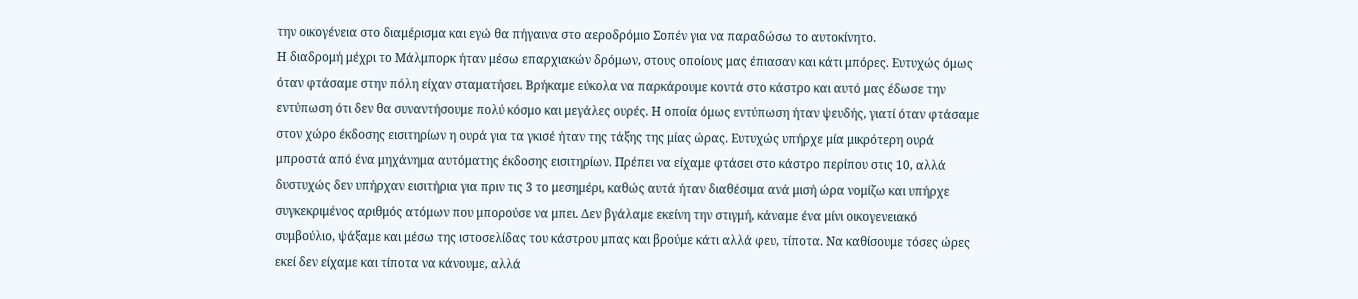την οικογένεια στο διαμέρισμα και εγώ θα πήγαινα στο αεροδρόμιο Σοπέν για να παραδώσω το αυτοκίνητο.
Η διαδρομή μέχρι το Μάλμπορκ ήταν μέσω επαρχιακών δρόμων, στους οποίους μας έπιασαν και κάτι μπόρες. Ευτυχώς όμως όταν φτάσαμε στην πόλη είχαν σταματήσει. Βρήκαμε εύκολα να παρκάρουμε κοντά στο κάστρο και αυτό μας έδωσε την εντύπωση ότι δεν θα συναντήσουμε πολύ κόσμο και μεγάλες ουρές. Η οποία όμως εντύπωση ήταν ψευδής, γιατί όταν φτάσαμε στον χώρο έκδοσης εισιτηρίων η ουρά για τα γκισέ ήταν της τάξης της μίας ώρας. Ευτυχώς υπήρχε μία μικρότερη ουρά μπροστά από ένα μηχάνημα αυτόματης έκδοσης εισιτηρίων. Πρέπει να είχαμε φτάσει στο κάστρο περίπου στις 10, αλλά δυστυχώς δεν υπήρχαν εισιτήρια για πριν τις 3 το μεσημέρι, καθώς αυτά ήταν διαθέσιμα ανά μισή ώρα νομίζω και υπήρχε συγκεκριμένος αριθμός ατόμων που μπορούσε να μπει. Δεν βγάλαμε εκείνη την στιγμή, κάναμε ένα μίνι οικογενειακό συμβούλιο, ψάξαμε και μέσω της ιστοσελίδας του κάστρου μπας και βρούμε κάτι αλλά φευ, τίποτα. Να καθίσουμε τόσες ώρες εκεί δεν είχαμε και τίποτα να κάνουμε, αλλά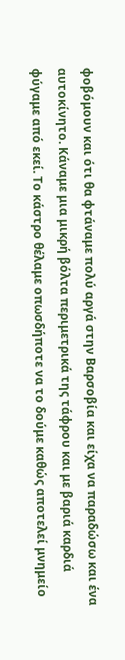φοβόμουν και ότι θα φτάναμε πολύ αργά στην Βαρσοβία και είχα να παραδώσω και ένα αυτοκίνητο. Κάναμε μια μικρή βόλτα περιμετρικά της τάφρου και με βαριά καρδιά φύγαμε από εκεί. Το κάστρο θέλαμε οπωσδήποτε να το δούμε καθώς αποτελεί μνημείο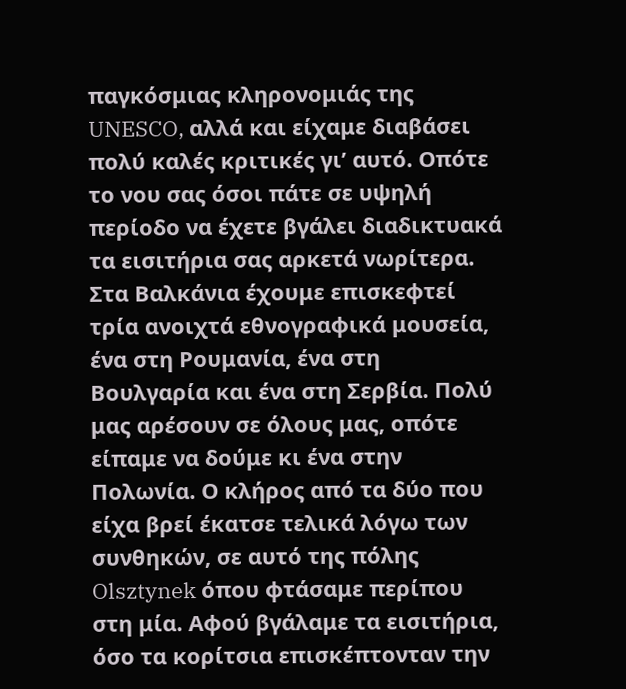παγκόσμιας κληρονομιάς της UNESCO, αλλά και είχαμε διαβάσει πολύ καλές κριτικές γι’ αυτό. Οπότε το νου σας όσοι πάτε σε υψηλή περίοδο να έχετε βγάλει διαδικτυακά τα εισιτήρια σας αρκετά νωρίτερα.
Στα Βαλκάνια έχουμε επισκεφτεί τρία ανοιχτά εθνογραφικά μουσεία, ένα στη Ρουμανία, ένα στη Βουλγαρία και ένα στη Σερβία. Πολύ μας αρέσουν σε όλους μας, οπότε είπαμε να δούμε κι ένα στην Πολωνία. Ο κλήρος από τα δύο που είχα βρεί έκατσε τελικά λόγω των συνθηκών, σε αυτό της πόλης Olsztynek όπου φτάσαμε περίπου στη μία. Αφού βγάλαμε τα εισιτήρια, όσο τα κορίτσια επισκέπτονταν την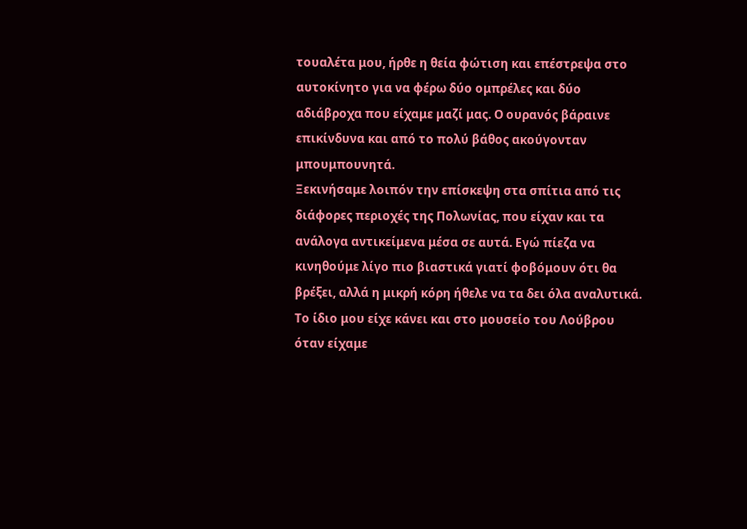τουαλέτα μου, ήρθε η θεία φώτιση και επέστρεψα στο αυτοκίνητο για να φέρω δύο ομπρέλες και δύο αδιάβροχα που είχαμε μαζί μας. Ο ουρανός βάραινε επικίνδυνα και από το πολύ βάθος ακούγονταν μπουμπουνητά.
Ξεκινήσαμε λοιπόν την επίσκεψη στα σπίτια από τις διάφορες περιοχές της Πολωνίας, που είχαν και τα ανάλογα αντικείμενα μέσα σε αυτά. Εγώ πίεζα να κινηθούμε λίγο πιο βιαστικά γιατί φοβόμουν ότι θα βρέξει, αλλά η μικρή κόρη ήθελε να τα δει όλα αναλυτικά.
Το ίδιο μου είχε κάνει και στο μουσείο του Λούβρου όταν είχαμε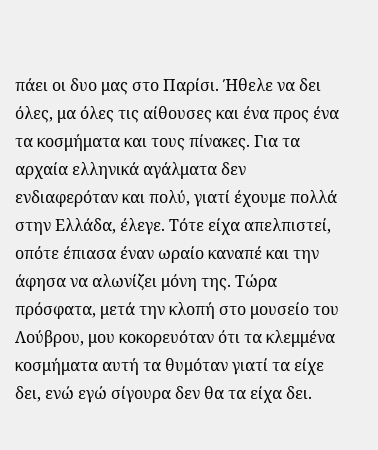πάει οι δυο μας στο Παρίσι. Ήθελε να δει όλες, μα όλες τις αίθουσες και ένα προς ένα τα κοσμήματα και τους πίνακες. Για τα αρχαία ελληνικά αγάλματα δεν ενδιαφερόταν και πολύ, γιατί έχουμε πολλά στην Ελλάδα, έλεγε. Τότε είχα απελπιστεί, οπότε έπιασα έναν ωραίο καναπέ και την άφησα να αλωνίζει μόνη της. Τώρα πρόσφατα, μετά την κλοπή στο μουσείο του Λούβρου, μου κοκορευόταν ότι τα κλεμμένα κοσμήματα αυτή τα θυμόταν γιατί τα είχε δει, ενώ εγώ σίγουρα δεν θα τα είχα δει.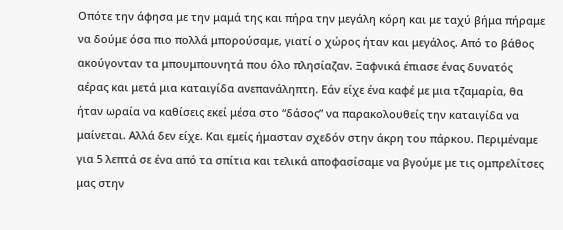Οπότε την άφησα με την μαμά της και πήρα την μεγάλη κόρη και με ταχύ βήμα πήραμε να δούμε όσα πιο πολλά μπορούσαμε, γιατί ο χώρος ήταν και μεγάλος. Από το βάθος ακούγονταν τα μπουμπουνητά που όλο πλησίαζαν. Ξαφνικά έπιασε ένας δυνατός αέρας και μετά μια καταιγίδα ανεπανάληπτη. Εάν είχε ένα καφέ με μια τζαμαρία, θα ήταν ωραία να καθίσεις εκεί μέσα στο “δάσος” να παρακολουθείς την καταιγίδα να μαίνεται. Αλλά δεν είχε. Και εμείς ήμασταν σχεδόν στην άκρη του πάρκου. Περιμέναμε για 5 λεπτά σε ένα από τα σπίτια και τελικά αποφασίσαμε να βγούμε με τις ομπρελίτσες μας στην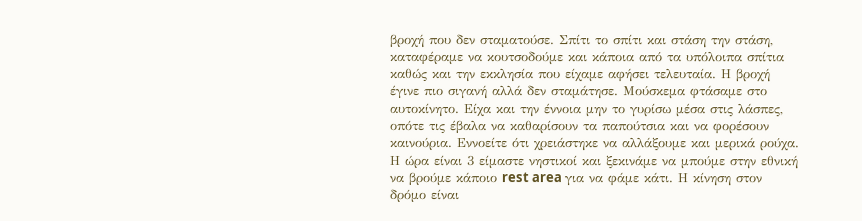βροχή που δεν σταματούσε. Σπίτι το σπίτι και στάση την στάση, καταφέραμε να κουτσοδούμε και κάποια από τα υπόλοιπα σπίτια καθώς και την εκκλησία που είχαμε αφήσει τελευταία. Η βροχή έγινε πιο σιγανή αλλά δεν σταμάτησε. Μούσκεμα φτάσαμε στο αυτοκίνητο. Είχα και την έννοια μην το γυρίσω μέσα στις λάσπες, οπότε τις έβαλα να καθαρίσουν τα παπούτσια και να φορέσουν καινούρια. Εννοείτε ότι χρειάστηκε να αλλάξουμε και μερικά ρούχα. Η ώρα είναι 3 είμαστε νηστικοί και ξεκινάμε να μπούμε στην εθνική να βρούμε κάποιο rest area για να φάμε κάτι. Η κίνηση στον δρόμο είναι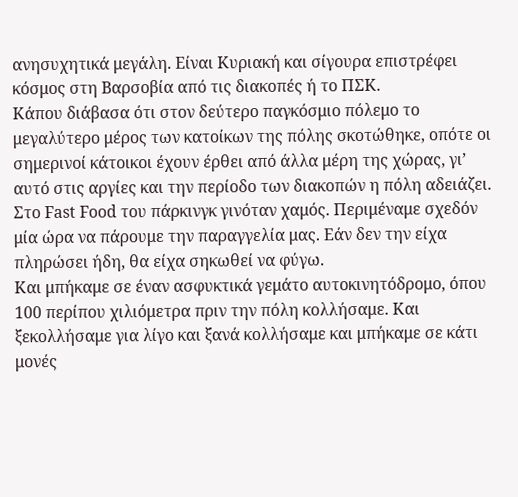ανησυχητικά μεγάλη. Είναι Κυριακή και σίγουρα επιστρέφει κόσμος στη Βαρσοβία από τις διακοπές ή το ΠΣΚ.
Κάπου διάβασα ότι στον δεύτερο παγκόσμιο πόλεμο το μεγαλύτερο μέρος των κατοίκων της πόλης σκοτώθηκε, οπότε οι σημερινοί κάτοικοι έχουν έρθει από άλλα μέρη της χώρας, γι’ αυτό στις αργίες και την περίοδο των διακοπών η πόλη αδειάζει.
Στο Fast Food του πάρκινγκ γινόταν χαμός. Περιμέναμε σχεδόν μία ώρα να πάρουμε την παραγγελία μας. Εάν δεν την είχα πληρώσει ήδη, θα είχα σηκωθεί να φύγω.
Και μπήκαμε σε έναν ασφυκτικά γεμάτο αυτοκινητόδρομο, όπου 100 περίπου χιλιόμετρα πριν την πόλη κολλήσαμε. Και ξεκολλήσαμε για λίγο και ξανά κολλήσαμε και μπήκαμε σε κάτι μονές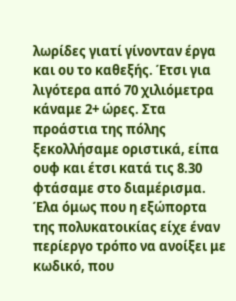λωρίδες γιατί γίνονταν έργα και ου το καθεξής. Έτσι για λιγότερα από 70 χιλιόμετρα κάναμε 2+ ώρες. Στα προάστια της πόλης ξεκολλήσαμε οριστικά, είπα ουφ και έτσι κατά τις 8.30 φτάσαμε στο διαμέρισμα. Έλα όμως που η εξώπορτα της πολυκατοικίας είχε έναν περίεργο τρόπο να ανοίξει με κωδικό, που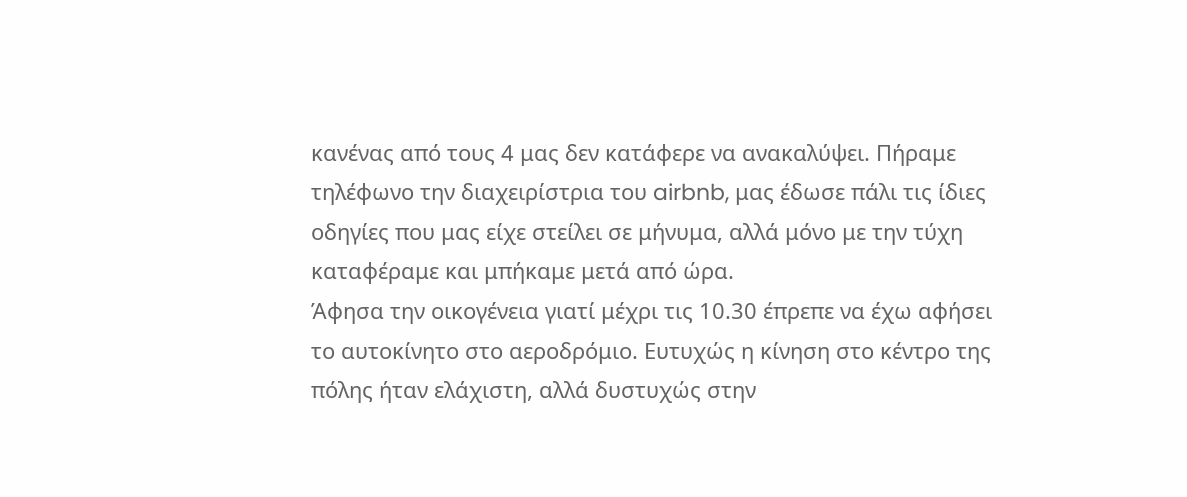κανένας από τους 4 μας δεν κατάφερε να ανακαλύψει. Πήραμε τηλέφωνο την διαχειρίστρια του airbnb, μας έδωσε πάλι τις ίδιες οδηγίες που μας είχε στείλει σε μήνυμα, αλλά μόνο με την τύχη καταφέραμε και μπήκαμε μετά από ώρα.
Άφησα την οικογένεια γιατί μέχρι τις 10.30 έπρεπε να έχω αφήσει το αυτοκίνητο στο αεροδρόμιο. Ευτυχώς η κίνηση στο κέντρο της πόλης ήταν ελάχιστη, αλλά δυστυχώς στην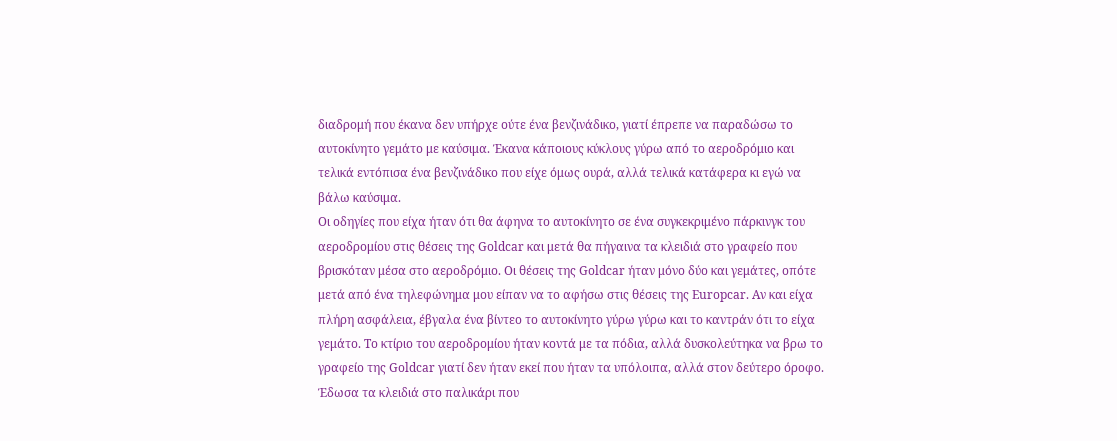διαδρομή που έκανα δεν υπήρχε ούτε ένα βενζινάδικο, γιατί έπρεπε να παραδώσω το αυτοκίνητο γεμάτο με καύσιμα. Έκανα κάποιους κύκλους γύρω από το αεροδρόμιο και τελικά εντόπισα ένα βενζινάδικο που είχε όμως ουρά, αλλά τελικά κατάφερα κι εγώ να βάλω καύσιμα.
Οι οδηγίες που είχα ήταν ότι θα άφηνα το αυτοκίνητο σε ένα συγκεκριμένο πάρκινγκ του αεροδρομίου στις θέσεις της Goldcar και μετά θα πήγαινα τα κλειδιά στο γραφείο που βρισκόταν μέσα στο αεροδρόμιο. Οι θέσεις της Goldcar ήταν μόνο δύο και γεμάτες, οπότε μετά από ένα τηλεφώνημα μου είπαν να το αφήσω στις θέσεις της Europcar. Αν και είχα πλήρη ασφάλεια, έβγαλα ένα βίντεο το αυτοκίνητο γύρω γύρω και το καντράν ότι το είχα γεμάτο. Το κτίριο του αεροδρομίου ήταν κοντά με τα πόδια, αλλά δυσκολεύτηκα να βρω το γραφείο της Goldcar γιατί δεν ήταν εκεί που ήταν τα υπόλοιπα, αλλά στον δεύτερο όροφο. Έδωσα τα κλειδιά στο παλικάρι που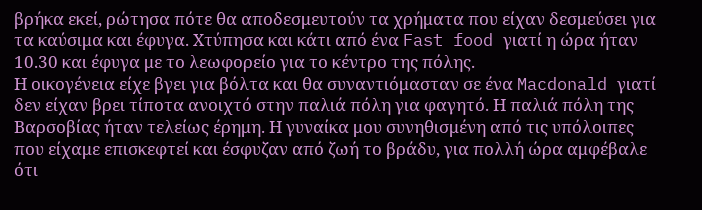βρήκα εκεί, ρώτησα πότε θα αποδεσμευτούν τα χρήματα που είχαν δεσμεύσει για τα καύσιμα και έφυγα. Χτύπησα και κάτι από ένα Fast food γιατί η ώρα ήταν 10.30 και έφυγα με το λεωφορείο για το κέντρο της πόλης.
Η οικογένεια είχε βγει για βόλτα και θα συναντιόμασταν σε ένα Macdonald γιατί δεν είχαν βρει τίποτα ανοιχτό στην παλιά πόλη για φαγητό. Η παλιά πόλη της Βαρσοβίας ήταν τελείως έρημη. Η γυναίκα μου συνηθισμένη από τις υπόλοιπες που είχαμε επισκεφτεί και έσφυζαν από ζωή το βράδυ, για πολλή ώρα αμφέβαλε ότι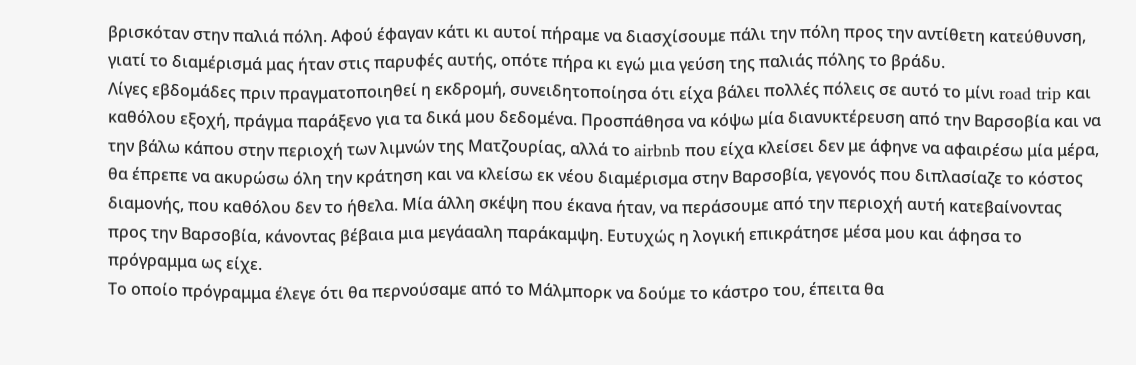βρισκόταν στην παλιά πόλη. Αφού έφαγαν κάτι κι αυτοί πήραμε να διασχίσουμε πάλι την πόλη προς την αντίθετη κατεύθυνση, γιατί το διαμέρισμά μας ήταν στις παρυφές αυτής, οπότε πήρα κι εγώ μια γεύση της παλιάς πόλης το βράδυ.
Λίγες εβδομάδες πριν πραγματοποιηθεί η εκδρομή, συνειδητοποίησα ότι είχα βάλει πολλές πόλεις σε αυτό το μίνι road trip και καθόλου εξοχή, πράγμα παράξενο για τα δικά μου δεδομένα. Προσπάθησα να κόψω μία διανυκτέρευση από την Βαρσοβία και να την βάλω κάπου στην περιοχή των λιμνών της Ματζουρίας, αλλά το airbnb που είχα κλείσει δεν με άφηνε να αφαιρέσω μία μέρα, θα έπρεπε να ακυρώσω όλη την κράτηση και να κλείσω εκ νέου διαμέρισμα στην Βαρσοβία, γεγονός που διπλασίαζε το κόστος διαμονής, που καθόλου δεν το ήθελα. Μία άλλη σκέψη που έκανα ήταν, να περάσουμε από την περιοχή αυτή κατεβαίνοντας προς την Βαρσοβία, κάνοντας βέβαια μια μεγάααλη παράκαμψη. Ευτυχώς η λογική επικράτησε μέσα μου και άφησα το πρόγραμμα ως είχε.
Το οποίο πρόγραμμα έλεγε ότι θα περνούσαμε από το Μάλμπορκ να δούμε το κάστρο του, έπειτα θα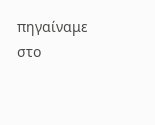πηγαίναμε στο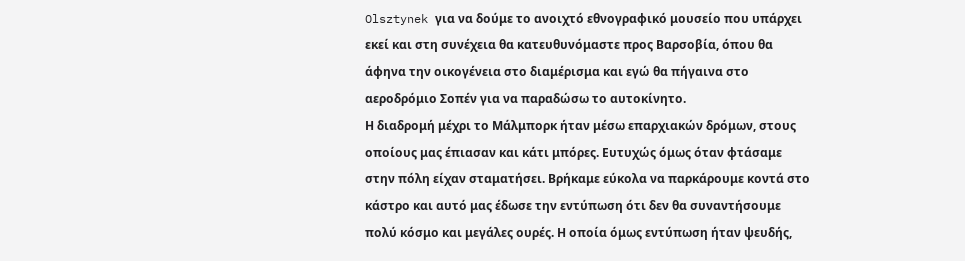Olsztynek για να δούμε το ανοιχτό εθνογραφικό μουσείο που υπάρχει εκεί και στη συνέχεια θα κατευθυνόμαστε προς Βαρσοβία, όπου θα άφηνα την οικογένεια στο διαμέρισμα και εγώ θα πήγαινα στο αεροδρόμιο Σοπέν για να παραδώσω το αυτοκίνητο.
Η διαδρομή μέχρι το Μάλμπορκ ήταν μέσω επαρχιακών δρόμων, στους οποίους μας έπιασαν και κάτι μπόρες. Ευτυχώς όμως όταν φτάσαμε στην πόλη είχαν σταματήσει. Βρήκαμε εύκολα να παρκάρουμε κοντά στο κάστρο και αυτό μας έδωσε την εντύπωση ότι δεν θα συναντήσουμε πολύ κόσμο και μεγάλες ουρές. Η οποία όμως εντύπωση ήταν ψευδής,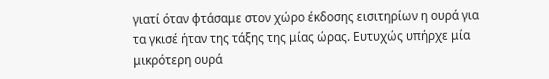γιατί όταν φτάσαμε στον χώρο έκδοσης εισιτηρίων η ουρά για τα γκισέ ήταν της τάξης της μίας ώρας. Ευτυχώς υπήρχε μία μικρότερη ουρά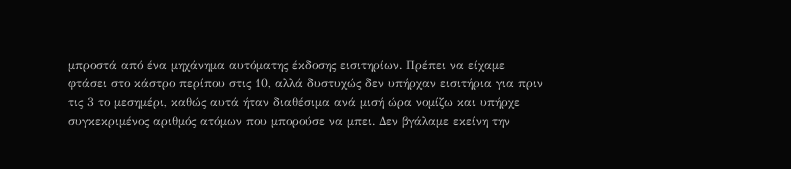μπροστά από ένα μηχάνημα αυτόματης έκδοσης εισιτηρίων. Πρέπει να είχαμε φτάσει στο κάστρο περίπου στις 10, αλλά δυστυχώς δεν υπήρχαν εισιτήρια για πριν τις 3 το μεσημέρι, καθώς αυτά ήταν διαθέσιμα ανά μισή ώρα νομίζω και υπήρχε συγκεκριμένος αριθμός ατόμων που μπορούσε να μπει. Δεν βγάλαμε εκείνη την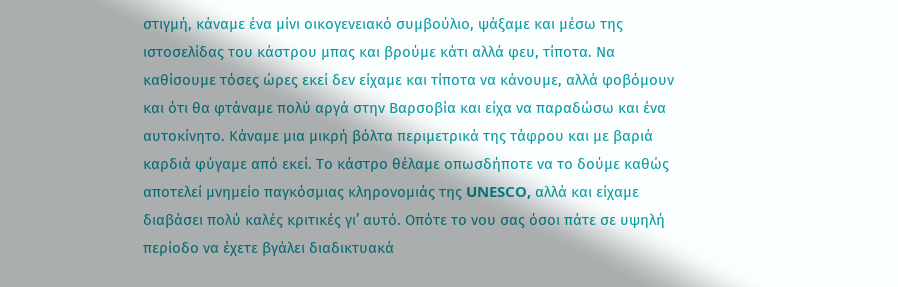στιγμή, κάναμε ένα μίνι οικογενειακό συμβούλιο, ψάξαμε και μέσω της ιστοσελίδας του κάστρου μπας και βρούμε κάτι αλλά φευ, τίποτα. Να καθίσουμε τόσες ώρες εκεί δεν είχαμε και τίποτα να κάνουμε, αλλά φοβόμουν και ότι θα φτάναμε πολύ αργά στην Βαρσοβία και είχα να παραδώσω και ένα αυτοκίνητο. Κάναμε μια μικρή βόλτα περιμετρικά της τάφρου και με βαριά καρδιά φύγαμε από εκεί. Το κάστρο θέλαμε οπωσδήποτε να το δούμε καθώς αποτελεί μνημείο παγκόσμιας κληρονομιάς της UNESCO, αλλά και είχαμε διαβάσει πολύ καλές κριτικές γι’ αυτό. Οπότε το νου σας όσοι πάτε σε υψηλή περίοδο να έχετε βγάλει διαδικτυακά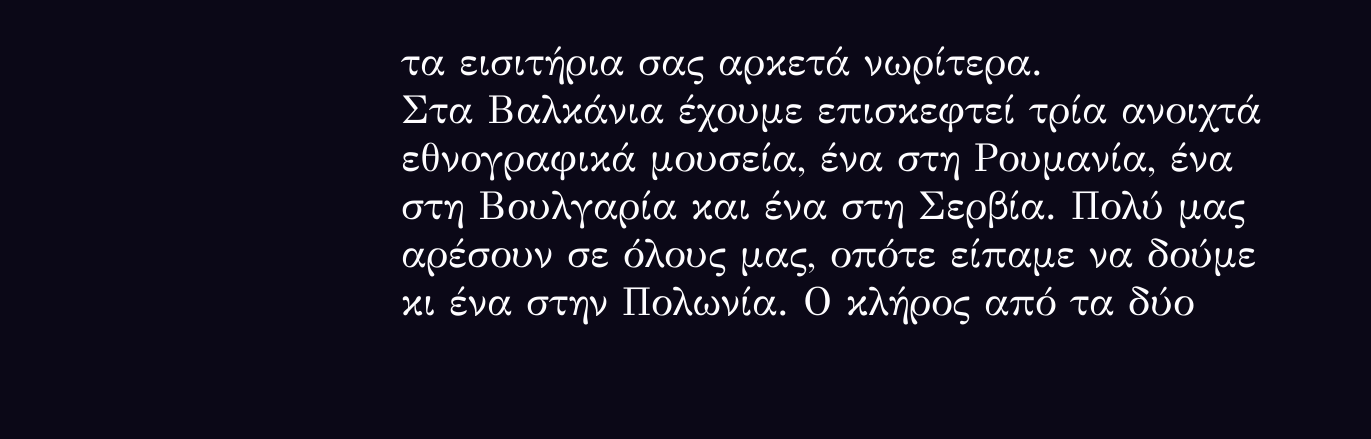τα εισιτήρια σας αρκετά νωρίτερα.
Στα Βαλκάνια έχουμε επισκεφτεί τρία ανοιχτά εθνογραφικά μουσεία, ένα στη Ρουμανία, ένα στη Βουλγαρία και ένα στη Σερβία. Πολύ μας αρέσουν σε όλους μας, οπότε είπαμε να δούμε κι ένα στην Πολωνία. Ο κλήρος από τα δύο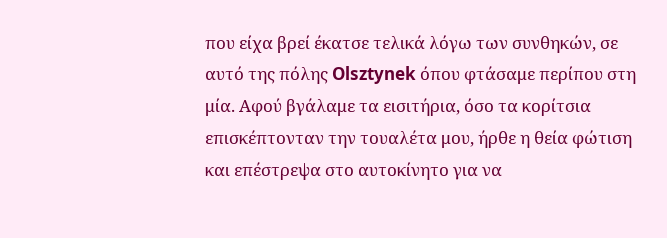που είχα βρεί έκατσε τελικά λόγω των συνθηκών, σε αυτό της πόλης Olsztynek όπου φτάσαμε περίπου στη μία. Αφού βγάλαμε τα εισιτήρια, όσο τα κορίτσια επισκέπτονταν την τουαλέτα μου, ήρθε η θεία φώτιση και επέστρεψα στο αυτοκίνητο για να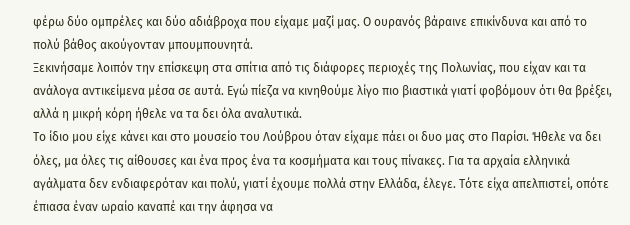φέρω δύο ομπρέλες και δύο αδιάβροχα που είχαμε μαζί μας. Ο ουρανός βάραινε επικίνδυνα και από το πολύ βάθος ακούγονταν μπουμπουνητά.
Ξεκινήσαμε λοιπόν την επίσκεψη στα σπίτια από τις διάφορες περιοχές της Πολωνίας, που είχαν και τα ανάλογα αντικείμενα μέσα σε αυτά. Εγώ πίεζα να κινηθούμε λίγο πιο βιαστικά γιατί φοβόμουν ότι θα βρέξει, αλλά η μικρή κόρη ήθελε να τα δει όλα αναλυτικά.
Το ίδιο μου είχε κάνει και στο μουσείο του Λούβρου όταν είχαμε πάει οι δυο μας στο Παρίσι. Ήθελε να δει όλες, μα όλες τις αίθουσες και ένα προς ένα τα κοσμήματα και τους πίνακες. Για τα αρχαία ελληνικά αγάλματα δεν ενδιαφερόταν και πολύ, γιατί έχουμε πολλά στην Ελλάδα, έλεγε. Τότε είχα απελπιστεί, οπότε έπιασα έναν ωραίο καναπέ και την άφησα να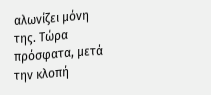αλωνίζει μόνη της. Τώρα πρόσφατα, μετά την κλοπή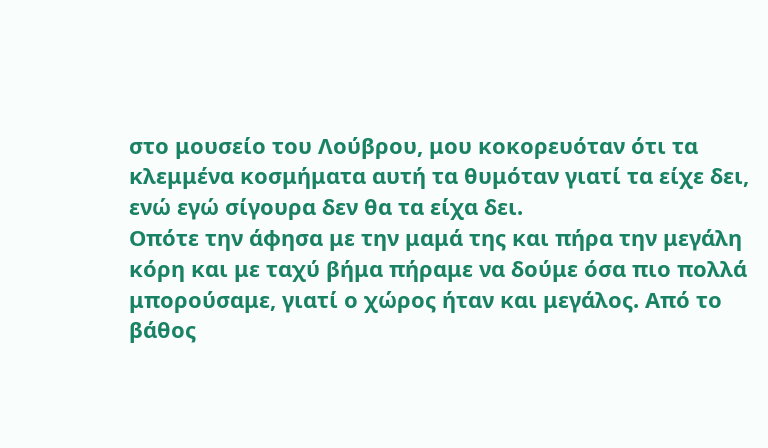στο μουσείο του Λούβρου, μου κοκορευόταν ότι τα κλεμμένα κοσμήματα αυτή τα θυμόταν γιατί τα είχε δει, ενώ εγώ σίγουρα δεν θα τα είχα δει.
Οπότε την άφησα με την μαμά της και πήρα την μεγάλη κόρη και με ταχύ βήμα πήραμε να δούμε όσα πιο πολλά μπορούσαμε, γιατί ο χώρος ήταν και μεγάλος. Από το βάθος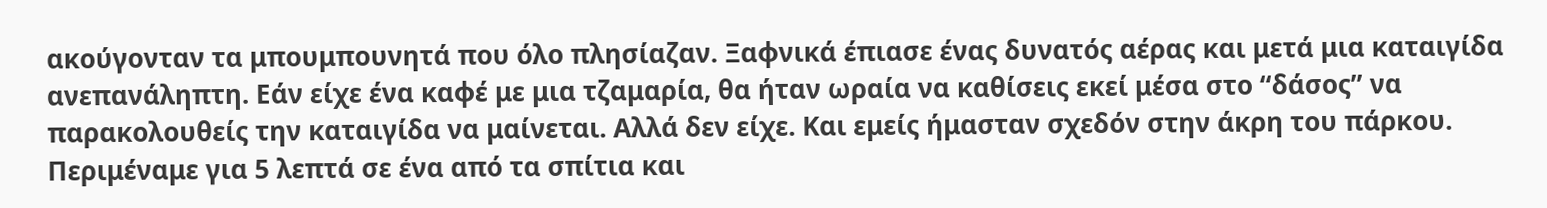ακούγονταν τα μπουμπουνητά που όλο πλησίαζαν. Ξαφνικά έπιασε ένας δυνατός αέρας και μετά μια καταιγίδα ανεπανάληπτη. Εάν είχε ένα καφέ με μια τζαμαρία, θα ήταν ωραία να καθίσεις εκεί μέσα στο “δάσος” να παρακολουθείς την καταιγίδα να μαίνεται. Αλλά δεν είχε. Και εμείς ήμασταν σχεδόν στην άκρη του πάρκου. Περιμέναμε για 5 λεπτά σε ένα από τα σπίτια και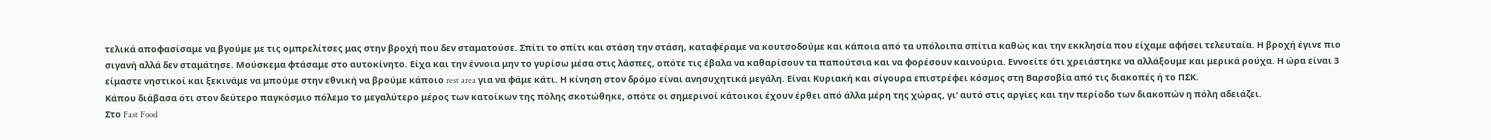τελικά αποφασίσαμε να βγούμε με τις ομπρελίτσες μας στην βροχή που δεν σταματούσε. Σπίτι το σπίτι και στάση την στάση, καταφέραμε να κουτσοδούμε και κάποια από τα υπόλοιπα σπίτια καθώς και την εκκλησία που είχαμε αφήσει τελευταία. Η βροχή έγινε πιο σιγανή αλλά δεν σταμάτησε. Μούσκεμα φτάσαμε στο αυτοκίνητο. Είχα και την έννοια μην το γυρίσω μέσα στις λάσπες, οπότε τις έβαλα να καθαρίσουν τα παπούτσια και να φορέσουν καινούρια. Εννοείτε ότι χρειάστηκε να αλλάξουμε και μερικά ρούχα. Η ώρα είναι 3 είμαστε νηστικοί και ξεκινάμε να μπούμε στην εθνική να βρούμε κάποιο rest area για να φάμε κάτι. Η κίνηση στον δρόμο είναι ανησυχητικά μεγάλη. Είναι Κυριακή και σίγουρα επιστρέφει κόσμος στη Βαρσοβία από τις διακοπές ή το ΠΣΚ.
Κάπου διάβασα ότι στον δεύτερο παγκόσμιο πόλεμο το μεγαλύτερο μέρος των κατοίκων της πόλης σκοτώθηκε, οπότε οι σημερινοί κάτοικοι έχουν έρθει από άλλα μέρη της χώρας, γι’ αυτό στις αργίες και την περίοδο των διακοπών η πόλη αδειάζει.
Στο Fast Food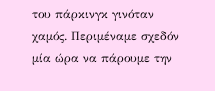του πάρκινγκ γινόταν χαμός. Περιμέναμε σχεδόν μία ώρα να πάρουμε την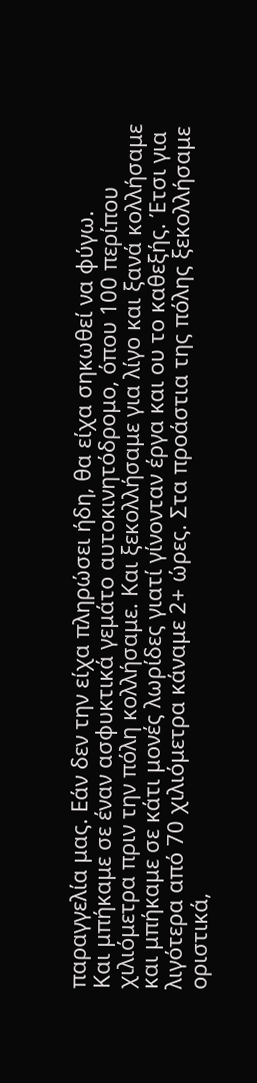παραγγελία μας. Εάν δεν την είχα πληρώσει ήδη, θα είχα σηκωθεί να φύγω.
Και μπήκαμε σε έναν ασφυκτικά γεμάτο αυτοκινητόδρομο, όπου 100 περίπου χιλιόμετρα πριν την πόλη κολλήσαμε. Και ξεκολλήσαμε για λίγο και ξανά κολλήσαμε και μπήκαμε σε κάτι μονές λωρίδες γιατί γίνονταν έργα και ου το καθεξής. Έτσι για λιγότερα από 70 χιλιόμετρα κάναμε 2+ ώρες. Στα προάστια της πόλης ξεκολλήσαμε οριστικά,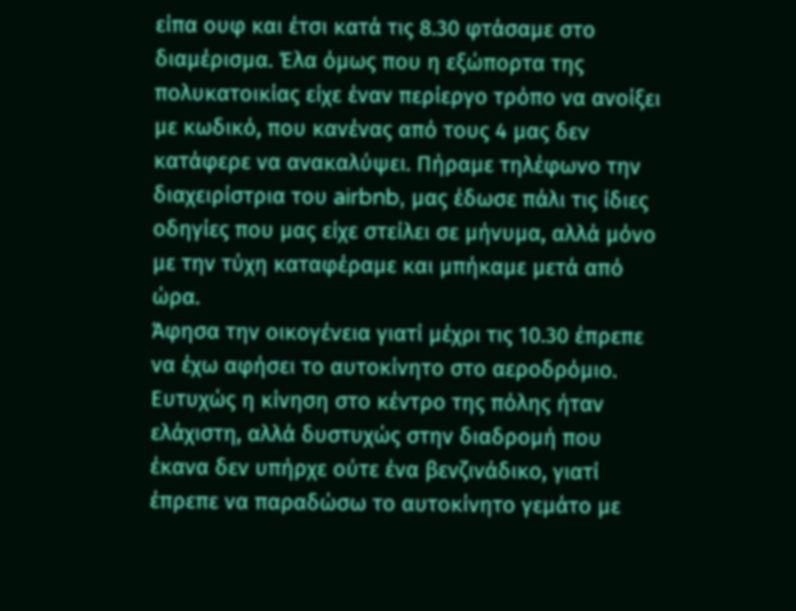είπα ουφ και έτσι κατά τις 8.30 φτάσαμε στο διαμέρισμα. Έλα όμως που η εξώπορτα της πολυκατοικίας είχε έναν περίεργο τρόπο να ανοίξει με κωδικό, που κανένας από τους 4 μας δεν κατάφερε να ανακαλύψει. Πήραμε τηλέφωνο την διαχειρίστρια του airbnb, μας έδωσε πάλι τις ίδιες οδηγίες που μας είχε στείλει σε μήνυμα, αλλά μόνο με την τύχη καταφέραμε και μπήκαμε μετά από ώρα.
Άφησα την οικογένεια γιατί μέχρι τις 10.30 έπρεπε να έχω αφήσει το αυτοκίνητο στο αεροδρόμιο. Ευτυχώς η κίνηση στο κέντρο της πόλης ήταν ελάχιστη, αλλά δυστυχώς στην διαδρομή που έκανα δεν υπήρχε ούτε ένα βενζινάδικο, γιατί έπρεπε να παραδώσω το αυτοκίνητο γεμάτο με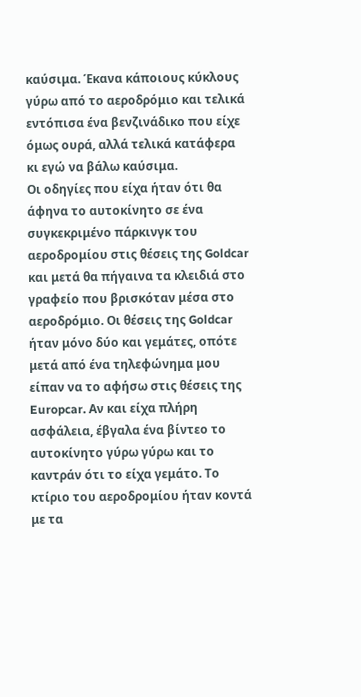καύσιμα. Έκανα κάποιους κύκλους γύρω από το αεροδρόμιο και τελικά εντόπισα ένα βενζινάδικο που είχε όμως ουρά, αλλά τελικά κατάφερα κι εγώ να βάλω καύσιμα.
Οι οδηγίες που είχα ήταν ότι θα άφηνα το αυτοκίνητο σε ένα συγκεκριμένο πάρκινγκ του αεροδρομίου στις θέσεις της Goldcar και μετά θα πήγαινα τα κλειδιά στο γραφείο που βρισκόταν μέσα στο αεροδρόμιο. Οι θέσεις της Goldcar ήταν μόνο δύο και γεμάτες, οπότε μετά από ένα τηλεφώνημα μου είπαν να το αφήσω στις θέσεις της Europcar. Αν και είχα πλήρη ασφάλεια, έβγαλα ένα βίντεο το αυτοκίνητο γύρω γύρω και το καντράν ότι το είχα γεμάτο. Το κτίριο του αεροδρομίου ήταν κοντά με τα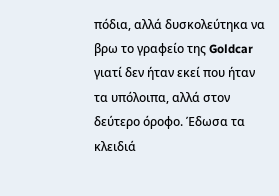πόδια, αλλά δυσκολεύτηκα να βρω το γραφείο της Goldcar γιατί δεν ήταν εκεί που ήταν τα υπόλοιπα, αλλά στον δεύτερο όροφο. Έδωσα τα κλειδιά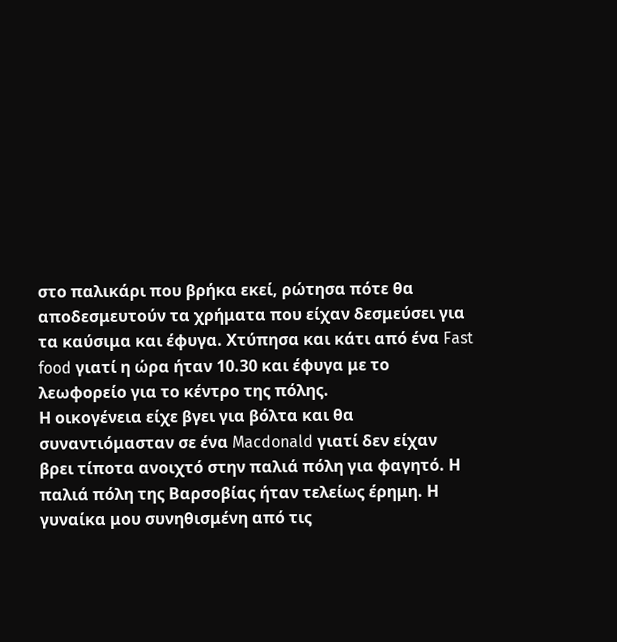στο παλικάρι που βρήκα εκεί, ρώτησα πότε θα αποδεσμευτούν τα χρήματα που είχαν δεσμεύσει για τα καύσιμα και έφυγα. Χτύπησα και κάτι από ένα Fast food γιατί η ώρα ήταν 10.30 και έφυγα με το λεωφορείο για το κέντρο της πόλης.
Η οικογένεια είχε βγει για βόλτα και θα συναντιόμασταν σε ένα Macdonald γιατί δεν είχαν βρει τίποτα ανοιχτό στην παλιά πόλη για φαγητό. Η παλιά πόλη της Βαρσοβίας ήταν τελείως έρημη. Η γυναίκα μου συνηθισμένη από τις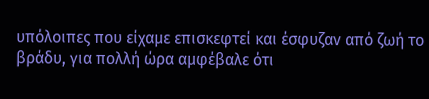υπόλοιπες που είχαμε επισκεφτεί και έσφυζαν από ζωή το βράδυ, για πολλή ώρα αμφέβαλε ότι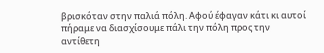βρισκόταν στην παλιά πόλη. Αφού έφαγαν κάτι κι αυτοί πήραμε να διασχίσουμε πάλι την πόλη προς την αντίθετη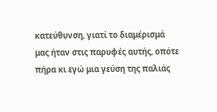κατεύθυνση, γιατί το διαμέρισμά μας ήταν στις παρυφές αυτής, οπότε πήρα κι εγώ μια γεύση της παλιάς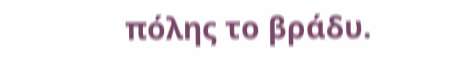πόλης το βράδυ.